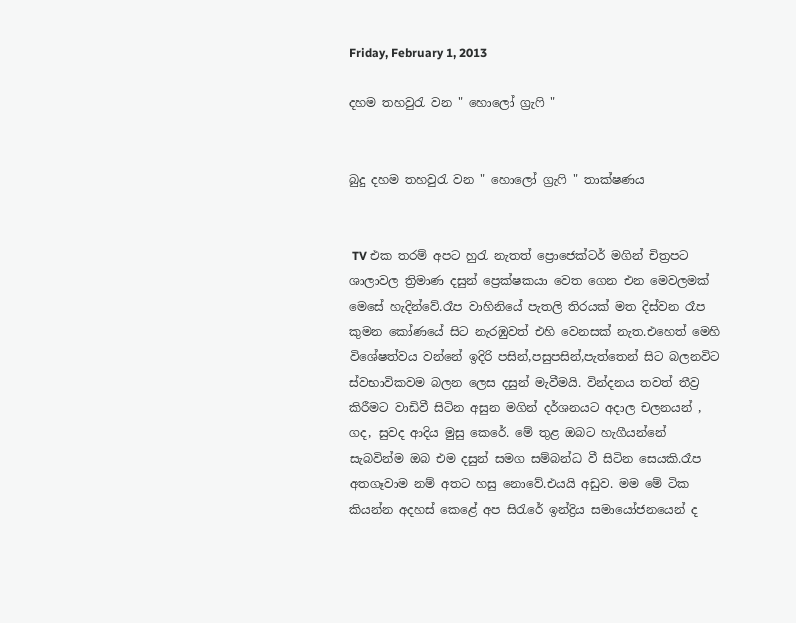Friday, February 1, 2013

දහම තහවුරැ වන " හොලෝ ග්‍රැ‍ෆි "


බුදු දහම තහවුරැ වන " හොලෝ ග්‍රැ‍ෆි " තාක්ෂණය


 TV එක තරම් අපට හුරැ නැතත් ප්‍රොජෙක්ටර් මගින් චිත්‍රපට ශාලාවල ත්‍රිමාණ දසුන් ප්‍රෙක්ෂකයා වෙත ගෙන එන මෙවලමක් මෙසේ හැදින්වේ.රෑප වාහිනියේ පැතලි තිරයක් මත දිස්වන රෑප කුමන කෝණයේ සිට නැරඹුවත් එහි වෙනසක් නැත.එහෙත් මෙහි විශේෂත්වය වන්නේ ඉදිරි පසින්,පසුපසින්,පැත්‍තෙන් සිට බලනවිට ස්වභාවිකවම බලන ලෙස දසුන් මැවීමයි. වින්දනය තවත් තීව්‍ර කිරීමට වාඩිවී සිටින අසුන මගින් දර්ශනයට අදාල චලනයන් , ගද, සුවද ආදිය මුසු කෙරේ. මේ තුළ ඔබට හැගීයන්නේ සැබවින්ම ඔබ එම දසුන් සමග සම්බන්ධ වී සිටින සෙයකි.රෑප අතගෑවාම නම් අතට හසු නොවේ.එයයි අඩුව. මම මේ ටික කියන්න අදහස් කෙළේ අප සිරැරේ ඉන්ද්‍රිය සමායෝජනයෙන් ද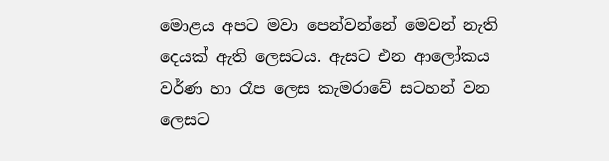මොළය අපට මවා පෙන්වන්නේ මෙවන් නැති දෙයක් ඇති ලෙසටය. ඇසට එන ආලෝකය වර්ණ හා රෑප ලෙස කැමරාවේ සටහන් වන ලෙසට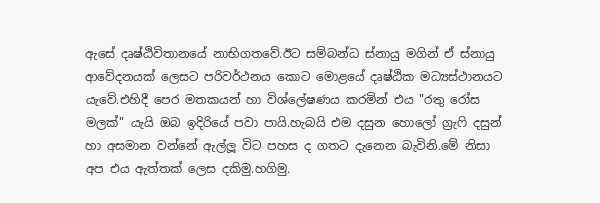ඇසේ දෘෂ්ඨිවිතානයේ නාභිගතවේ.ඊට සම්බන්ධ ස්නායු මගින් ඒ ස්නායු ආවේදනයක් ලෙසට පරිවර්ථනය කොට මොළයේ දෘෂ්ඨික මධ්‍යස්ථානයට යැවේ.එහිදී පෙර මතකයන් හා විශ්ලේෂණය කරමින් එය "රතු රෝස මලක්" යැයි ඔබ ඉදිරියේ පවා පායි.හැබයි එම දසුන හොලෝ ග්‍රැෆි දසුන් හා අසමාන වන්නේ ඇල්ලූ විට පහස ද ගතට දැනෙන බැවිනි.මේ නිසා අප එය ඇත්තක් ලෙස දකිමු.හගිමු.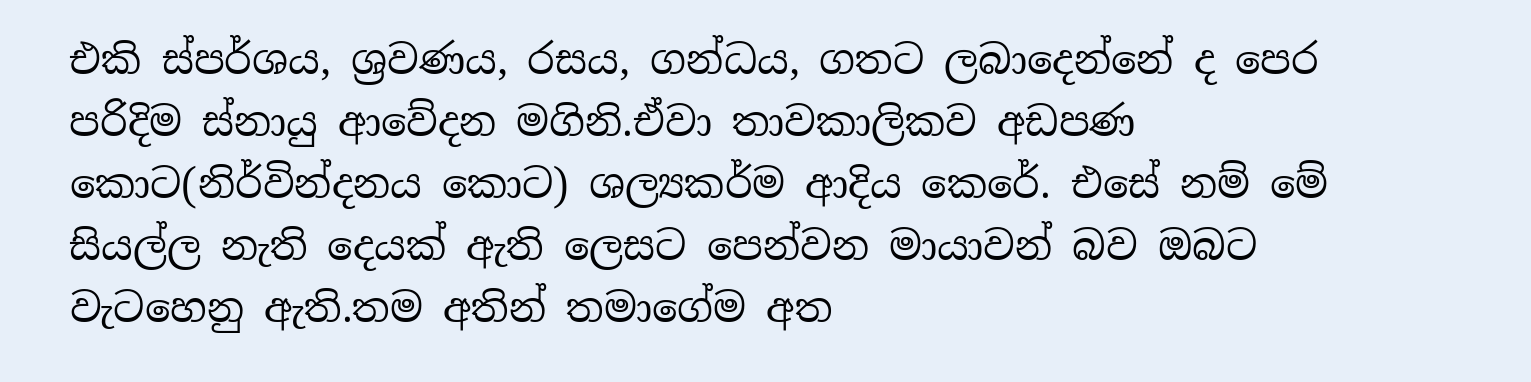එකි ස්පර්ශය, ශ්‍රවණය, රසය, ගන්ධය, ගතට ලබාදෙන්නේ ද පෙර පරිදිම ස්නායු ආවේදන මගිනි.ඒවා තාවකාලිකව අඩපණ කොට(නිර්වින්දනය කොට) ශල්‍යකර්ම ආදිය කෙරේ. එසේ නම් මේ සියල්ල නැති දෙයක් ඇති ලෙසට පෙන්වන මායාවන් බව ඔබට වැටහෙනු ඇති.තම අතින් තමාගේම අත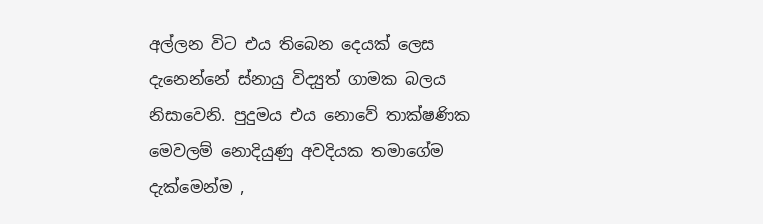අල්ලන විට එය තිබෙන දෙයක් ලෙස දැනෙන්නේ ස්නායු විද්‍යුත් ගාමක බලය නිසාවෙනි. පුදුමය එය නොවේ තාක්ෂණික මෙවලම් නොදියුණු අවදියක තමාගේම දැක්මෙන්ම ,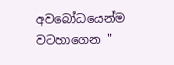අවබෝධයෙන්ම වටහාගෙන "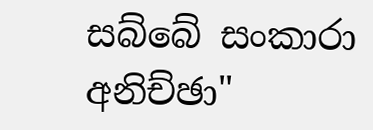සබ්බේ සංකාරා අනිච්ඡා"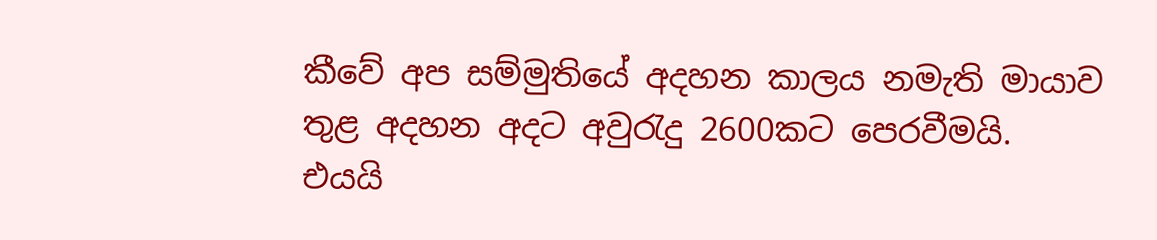කීවේ අප සම්මුතියේ අදහන කාලය නමැති මායාව තුළ අදහන අදට අවුරැදු 2600කට පෙරවීමයි. එයයි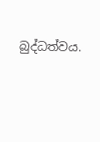බුද්ධත්වය.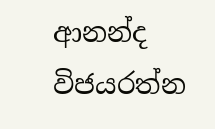ආනන්ද විජයරත්න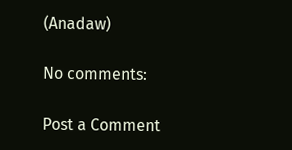(Anadaw)

No comments:

Post a Comment